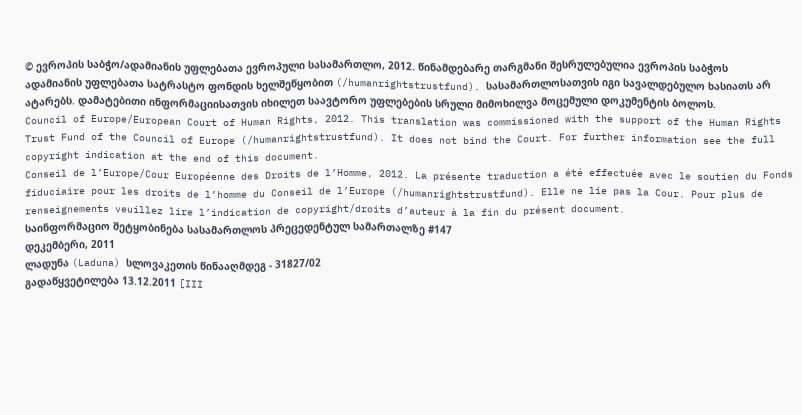© ევროპის საბჭო/ადამიანის უფლებათა ევროპული სასამართლო, 2012. წინამდებარე თარგმანი შესრულებულია ევროპის საბჭოს ადამიანის უფლებათა სატრასტო ფონდის ხელშეწყობით (/humanrightstrustfund). სასამართლოსათვის იგი სავალდებულო ხასიათს არ ატარებს. დამატებითი ინფორმაციისათვის იხილეთ საავტორო უფლებების სრული მიმოხილვა მოცემული დოკუმენტის ბოლოს.
Council of Europe/European Court of Human Rights, 2012. This translation was commissioned with the support of the Human Rights Trust Fund of the Council of Europe (/humanrightstrustfund). It does not bind the Court. For further information see the full copyright indication at the end of this document.
Conseil de l’Europe/Cour Européenne des Droits de l’Homme, 2012. La présente traduction a été effectuée avec le soutien du Fonds fiduciaire pour les droits de l’homme du Conseil de l’Europe (/humanrightstrustfund). Elle ne lie pas la Cour. Pour plus de renseignements veuillez lire l’indication de copyright/droits d’auteur à la fin du présent document.
საინფორმაციო შეტყობინება სასამართლოს პრეცედენტულ სამართალზე #147
დეკემბერი, 2011
ლადუნა (Laduna) სლოვაკეთის წინააღმდეგ - 31827/02
გადაწყვეტილება 13.12.2011 [III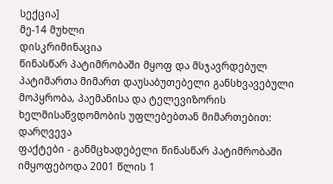სექცია]
მე-14 მუხლი
დისკრიმინაცია
წინასწარ პატიმრობაში მყოფ და მსჯავრდებულ პატიმართა მიმართ დაუსაბუთებელი განსხვავებული მოპყრობა, პაემანისა და ტელევიზორის ხელმისაწვდომობის უფლებებთან მიმართებით: დარღვევა
ფაქტები - განმცხადებელი წინასწარ პატიმრობაში იმყოფებოდა 2001 წლის 1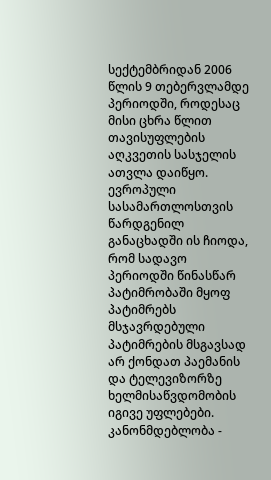სექტემბრიდან 2006 წლის 9 თებერვლამდე პერიოდში, როდესაც მისი ცხრა წლით თავისუფლების აღკვეთის სასჯელის ათვლა დაიწყო. ევროპული სასამართლოსთვის წარდგენილ განაცხადში ის ჩიოდა, რომ სადავო პერიოდში წინასწარ პატიმრობაში მყოფ პატიმრებს მსჯავრდებული პატიმრების მსგავსად არ ქონდათ პაემანის და ტელევიზორზე ხელმისაწვდომობის იგივე უფლებები.
კანონმდებლობა -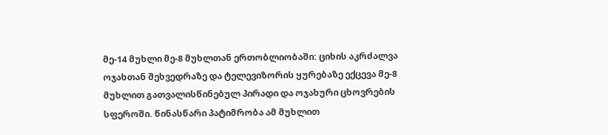მე-14 მუხლი მე-8 მუხლთან ერთობლიობაში: ციხის აკრძალვა ოჯახთან შეხვედრაზე და ტელევიზორის ყურებაზე ექცევა მე-8 მუხლით გათვალისწინებულ პირადი და ოჯახური ცხოვრების სფეროში. წინასწარი პატიმრობა ამ მუხლით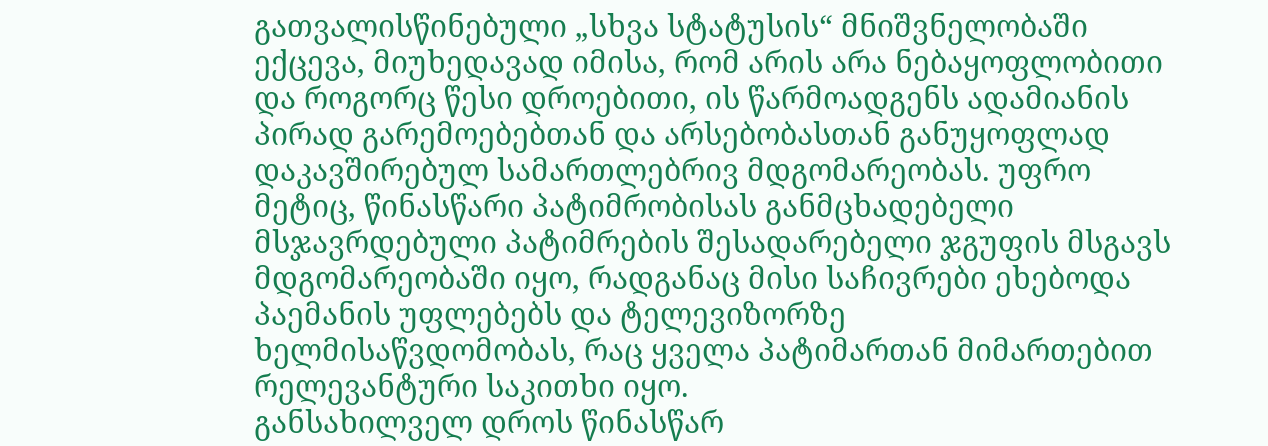გათვალისწინებული „სხვა სტატუსის“ მნიშვნელობაში ექცევა, მიუხედავად იმისა, რომ არის არა ნებაყოფლობითი და როგორც წესი დროებითი, ის წარმოადგენს ადამიანის პირად გარემოებებთან და არსებობასთან განუყოფლად დაკავშირებულ სამართლებრივ მდგომარეობას. უფრო მეტიც, წინასწარი პატიმრობისას განმცხადებელი მსჯავრდებული პატიმრების შესადარებელი ჯგუფის მსგავს მდგომარეობაში იყო, რადგანაც მისი საჩივრები ეხებოდა პაემანის უფლებებს და ტელევიზორზე ხელმისაწვდომობას, რაც ყველა პატიმართან მიმართებით რელევანტური საკითხი იყო.
განსახილველ დროს წინასწარ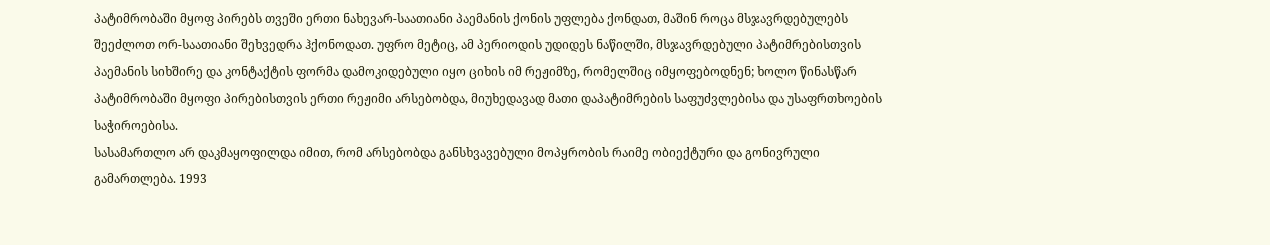პატიმრობაში მყოფ პირებს თვეში ერთი ნახევარ-საათიანი პაემანის ქონის უფლება ქონდათ, მაშინ როცა მსჯავრდებულებს შეეძლოთ ორ-საათიანი შეხვედრა ჰქონოდათ. უფრო მეტიც, ამ პერიოდის უდიდეს ნაწილში, მსჯავრდებული პატიმრებისთვის პაემანის სიხშირე და კონტაქტის ფორმა დამოკიდებული იყო ციხის იმ რეჟიმზე, რომელშიც იმყოფებოდნენ; ხოლო წინასწარ პატიმრობაში მყოფი პირებისთვის ერთი რეჟიმი არსებობდა, მიუხედავად მათი დაპატიმრების საფუძვლებისა და უსაფრთხოების საჭიროებისა.
სასამართლო არ დაკმაყოფილდა იმით, რომ არსებობდა განსხვავებული მოპყრობის რაიმე ობიექტური და გონივრული გამართლება. 1993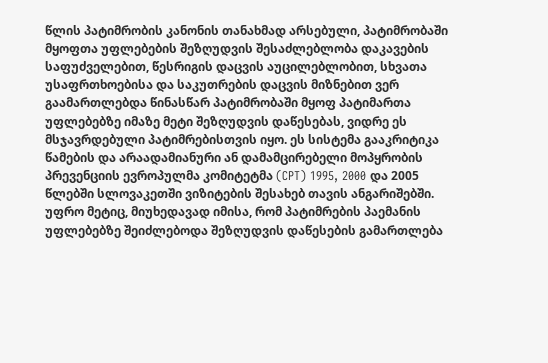წლის პატიმრობის კანონის თანახმად არსებული, პატიმრობაში მყოფთა უფლებების შეზღუდვის შესაძლებლობა დაკავების საფუძველებით, წესრიგის დაცვის აუცილებლობით, სხვათა უსაფრთხოებისა და საკუთრების დაცვის მიზნებით ვერ გაამართლებდა წინასწარ პატიმრობაში მყოფ პატიმართა უფლებებზე იმაზე მეტი შეზღუდვის დაწესებას, ვიდრე ეს მსჯავრდებული პატიმრებისთვის იყო. ეს სისტემა გააკრიტიკა წამების და არაადამიანური ან დამამცირებელი მოპყრობის პრევენციის ევროპულმა კომიტეტმა (CPT) 1995, 2000 და 2005 წლებში სლოვაკეთში ვიზიტების შესახებ თავის ანგარიშებში. უფრო მეტიც, მიუხედავად იმისა, რომ პატიმრების პაემანის უფლებებზე შეიძლებოდა შეზღუდვის დაწესების გამართლება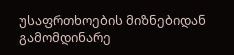უსაფრთხოების მიზნებიდან გამომდინარე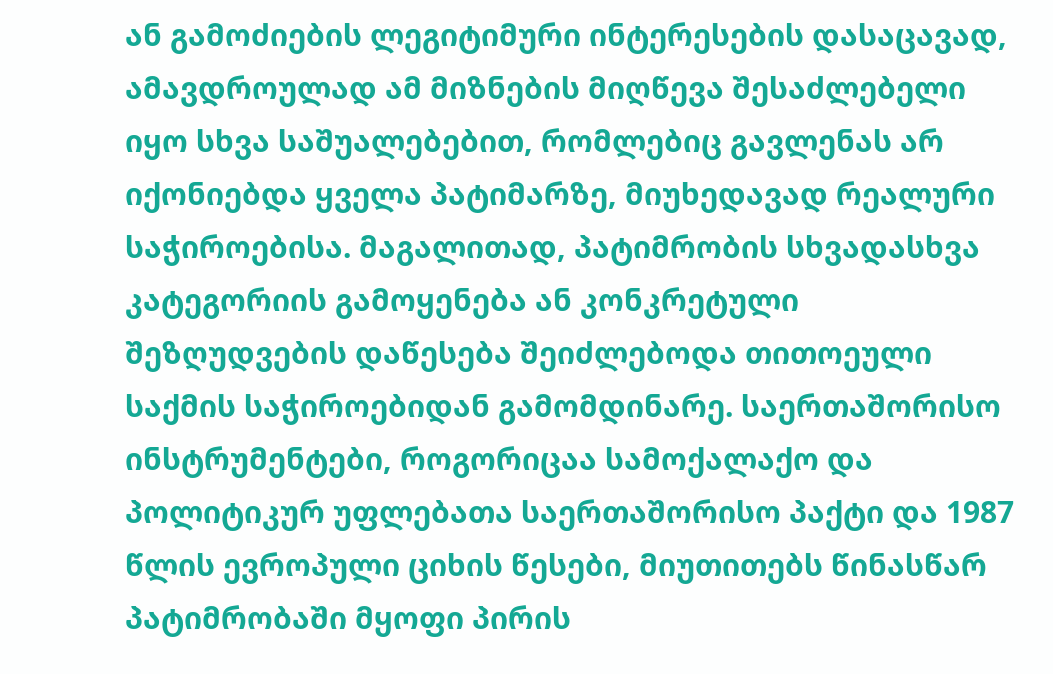ან გამოძიების ლეგიტიმური ინტერესების დასაცავად, ამავდროულად ამ მიზნების მიღწევა შესაძლებელი იყო სხვა საშუალებებით, რომლებიც გავლენას არ იქონიებდა ყველა პატიმარზე, მიუხედავად რეალური საჭიროებისა. მაგალითად, პატიმრობის სხვადასხვა კატეგორიის გამოყენება ან კონკრეტული შეზღუდვების დაწესება შეიძლებოდა თითოეული საქმის საჭიროებიდან გამომდინარე. საერთაშორისო ინსტრუმენტები, როგორიცაა სამოქალაქო და პოლიტიკურ უფლებათა საერთაშორისო პაქტი და 1987 წლის ევროპული ციხის წესები, მიუთითებს წინასწარ პატიმრობაში მყოფი პირის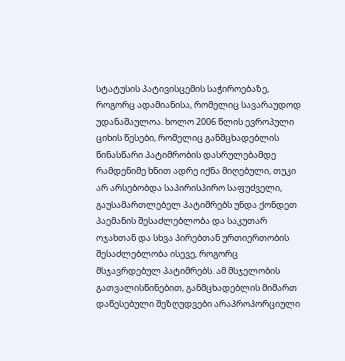სტატუსის პატივისცემის საჭიროებაზე, როგორც ადამიანისა, რომელიც სავარაუდოდ უდანაშაულოა. ხოლო 2006 წლის ევროპული ციხის წესები, რომელიც განმცხადებლის წინასწარი პატიმრობის დასრულებამდე რამდენიმე ხნით ადრე იქნა მიღებული, თუკი არ არსებობდა საპირისპირო საფუძველი, გაუსამართლებელ პატიმრებს უნდა ქონდეთ პაემანის შესაძლებლობა და საკუთარ ოჯახთან და სხვა პირებთან ურთიერთობის შესაძლებლობა ისევე, როგორც მსჯავრდებულ პატიმრებს. ამ მსჯელობის გათვალისწინებით, განმცხადებლის მიმართ დაწესებული შეზღუდვები არაპროპორციული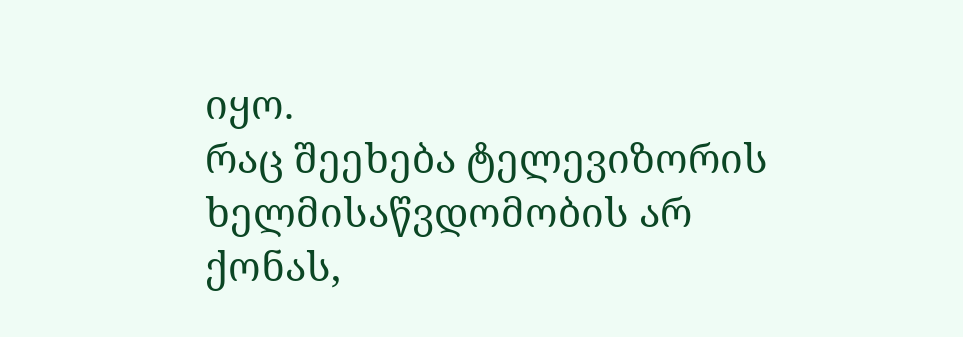იყო.
რაც შეეხება ტელევიზორის ხელმისაწვდომობის არ ქონას,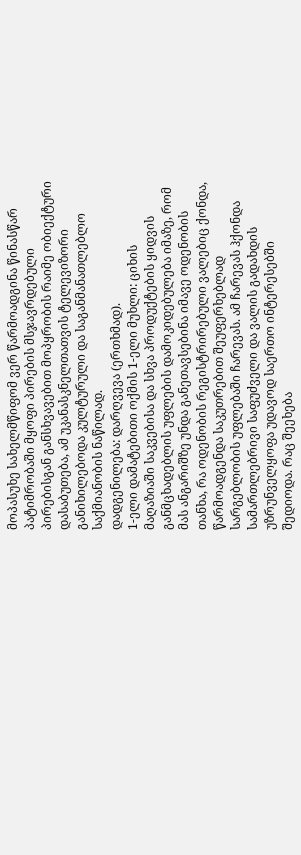მოპასუხე სახელმწიფომ ვერ წარმოადგინა წინასწარ პატიმრობაში მყოფი პირების მსჯავრდებული პირებისგან განსხვავებით მოპყრობის რაიმე ობიექტური დასაბუთება, ამ უკანასკნელთათვის ტელევიზორი განიხილებოდა კულტურული და საგანმანათლებლო საქმიანობის ნაწილად.
დადგენილება: დარღვევა (ერთხმად).
1-ელი დამატებითი ოქმის 1-ელი მუხლი: ციხის მაღაზიაში საკვებისა და სხვა პროდუქტების ყიდვის განმცხადებლის უფლების დამოკიდებულება იმაზე, რომ მას ანგარიშზე უნდა განეთავსებინა იმავე ოდენობის თანხა, რა ოდენობის რეგისტრირებული ვალებიც ქონდა, წარმოადგენდა საკუთრებით შეუფერხებლად სარგებლობის უფლებაში ჩარევას. ამ ჩარევას ჰქონდა სამართლებრივი საფუძველი და ვალის გადახდის უზრუნველყოფა უდავოდ საერთო ინტერესებში შედიოდა. რაც შეეხება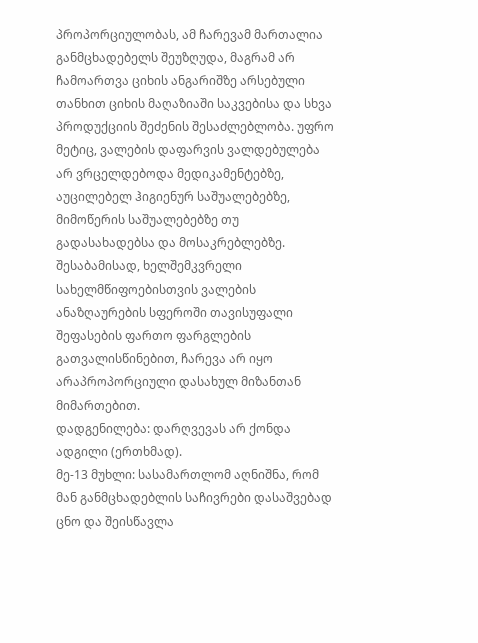პროპორციულობას, ამ ჩარევამ მართალია განმცხადებელს შეუზღუდა, მაგრამ არ ჩამოართვა ციხის ანგარიშზე არსებული თანხით ციხის მაღაზიაში საკვებისა და სხვა პროდუქციის შეძენის შესაძლებლობა. უფრო მეტიც, ვალების დაფარვის ვალდებულება არ ვრცელდებოდა მედიკამენტებზე, აუცილებელ ჰიგიენურ საშუალებებზე, მიმოწერის საშუალებებზე თუ გადასახადებსა და მოსაკრებლებზე. შესაბამისად, ხელშემკვრელი სახელმწიფოებისთვის ვალების ანაზღაურების სფეროში თავისუფალი შეფასების ფართო ფარგლების გათვალისწინებით, ჩარევა არ იყო არაპროპორციული დასახულ მიზანთან მიმართებით.
დადგენილება: დარღვევას არ ქონდა ადგილი (ერთხმად).
მე-13 მუხლი: სასამართლომ აღნიშნა, რომ მან განმცხადებლის საჩივრები დასაშვებად ცნო და შეისწავლა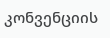კონვენციის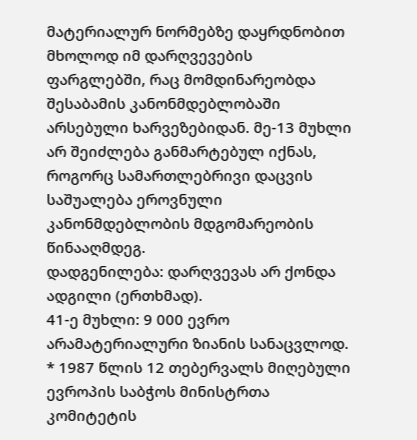მატერიალურ ნორმებზე დაყრდნობით მხოლოდ იმ დარღვევების ფარგლებში, რაც მომდინარეობდა შესაბამის კანონმდებლობაში არსებული ხარვეზებიდან. მე-13 მუხლი არ შეიძლება განმარტებულ იქნას, როგორც სამართლებრივი დაცვის საშუალება ეროვნული კანონმდებლობის მდგომარეობის წინააღმდეგ.
დადგენილება: დარღვევას არ ქონდა ადგილი (ერთხმად).
41-ე მუხლი: 9 000 ევრო არამატერიალური ზიანის სანაცვლოდ.
* 1987 წლის 12 თებერვალს მიღებული ევროპის საბჭოს მინისტრთა კომიტეტის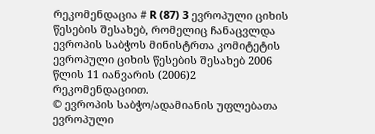რეკომენდაცია # R (87) 3 ევროპული ციხის წესების შესახებ, რომელიც ჩანაცვლდა ევროპის საბჭოს მინისტრთა კომიტეტის ევროპული ციხის წესების შესახებ 2006 წლის 11 იანვარის (2006)2 რეკომენდაციით.
© ევროპის საბჭო/ადამიანის უფლებათა ევროპული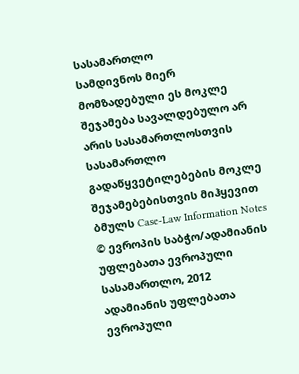სასამართლო
სამდივნოს მიერ მომზადებული ეს მოკლე შეჯამება სავალდებულო არ არის სასამართლოსთვის
სასამართლო გადაწყვეტილებების მოკლე შეჯამებებისთვის მიჰყევით ბმულს Case-Law Information Notes
© ევროპის საბჭო/ადამიანის უფლებათა ევროპული სასამართლო, 2012
ადამიანის უფლებათა ევროპული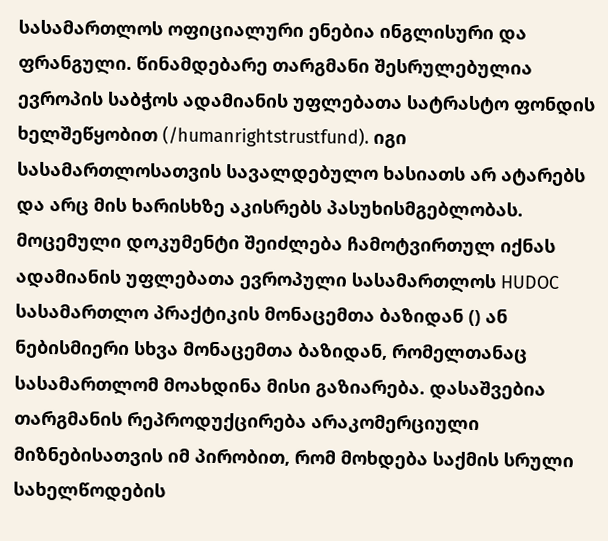სასამართლოს ოფიციალური ენებია ინგლისური და ფრანგული. წინამდებარე თარგმანი შესრულებულია ევროპის საბჭოს ადამიანის უფლებათა სატრასტო ფონდის ხელშეწყობით (/humanrightstrustfund). იგი სასამართლოსათვის სავალდებულო ხასიათს არ ატარებს და არც მის ხარისხზე აკისრებს პასუხისმგებლობას. მოცემული დოკუმენტი შეიძლება ჩამოტვირთულ იქნას ადამიანის უფლებათა ევროპული სასამართლოს HUDOC სასამართლო პრაქტიკის მონაცემთა ბაზიდან () ან ნებისმიერი სხვა მონაცემთა ბაზიდან, რომელთანაც სასამართლომ მოახდინა მისი გაზიარება. დასაშვებია თარგმანის რეპროდუქცირება არაკომერციული მიზნებისათვის იმ პირობით, რომ მოხდება საქმის სრული სახელწოდების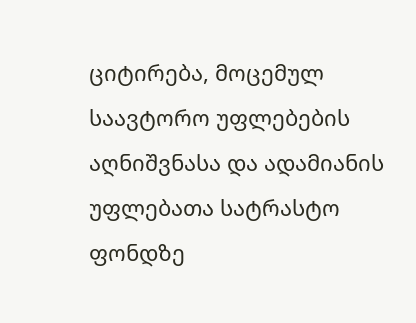ციტირება, მოცემულ საავტორო უფლებების აღნიშვნასა და ადამიანის უფლებათა სატრასტო ფონდზე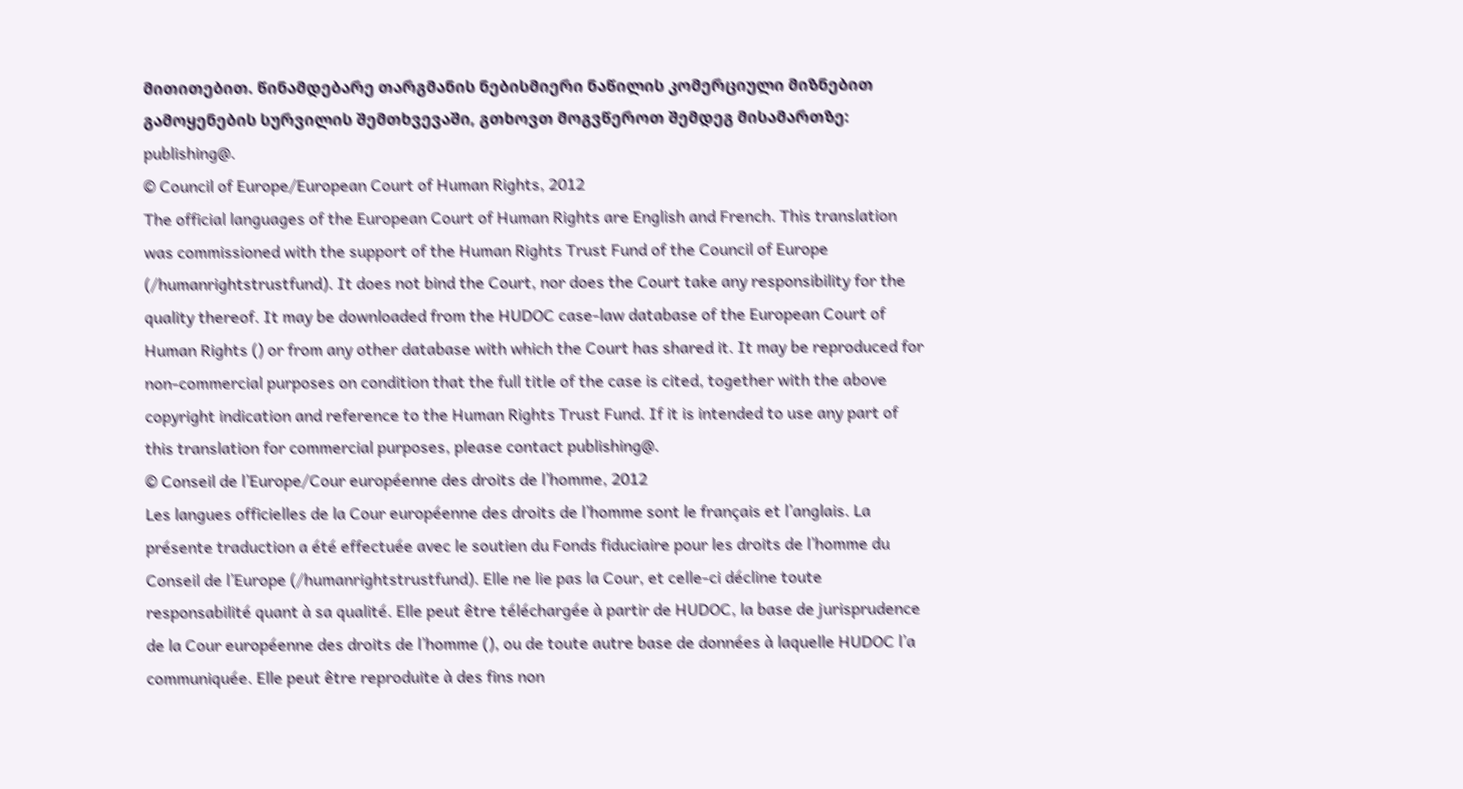მითითებით. წინამდებარე თარგმანის ნებისმიერი ნაწილის კომერციული მიზნებით გამოყენების სურვილის შემთხვევაში, გთხოვთ მოგვწეროთ შემდეგ მისამართზე: publishing@.
© Council of Europe/European Court of Human Rights, 2012
The official languages of the European Court of Human Rights are English and French. This translation was commissioned with the support of the Human Rights Trust Fund of the Council of Europe (/humanrightstrustfund). It does not bind the Court, nor does the Court take any responsibility for the quality thereof. It may be downloaded from the HUDOC case-law database of the European Court of Human Rights () or from any other database with which the Court has shared it. It may be reproduced for non-commercial purposes on condition that the full title of the case is cited, together with the above copyright indication and reference to the Human Rights Trust Fund. If it is intended to use any part of this translation for commercial purposes, please contact publishing@.
© Conseil de l’Europe/Cour européenne des droits de l’homme, 2012
Les langues officielles de la Cour européenne des droits de l’homme sont le français et l’anglais. La présente traduction a été effectuée avec le soutien du Fonds fiduciaire pour les droits de l’homme du Conseil de l’Europe (/humanrightstrustfund). Elle ne lie pas la Cour, et celle-ci décline toute responsabilité quant à sa qualité. Elle peut être téléchargée à partir de HUDOC, la base de jurisprudence de la Cour européenne des droits de l’homme (), ou de toute autre base de données à laquelle HUDOC l’a communiquée. Elle peut être reproduite à des fins non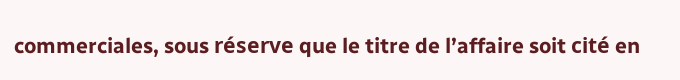commerciales, sous réserve que le titre de l’affaire soit cité en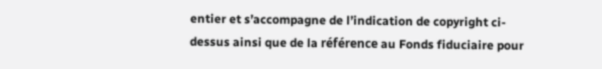entier et s’accompagne de l’indication de copyright ci-dessus ainsi que de la référence au Fonds fiduciaire pour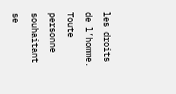les droits de l’homme. Toute personne souhaitant se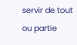servir de tout ou partie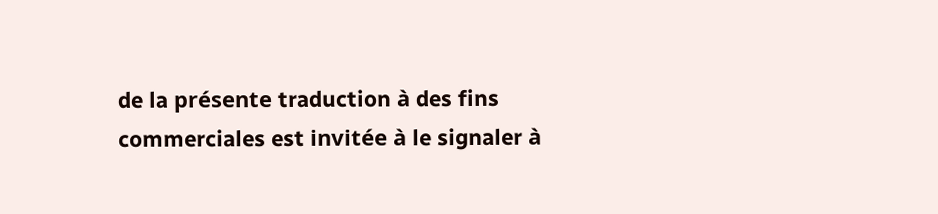de la présente traduction à des fins commerciales est invitée à le signaler à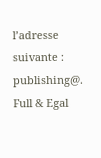l’adresse suivante : publishing@.
Full & Egal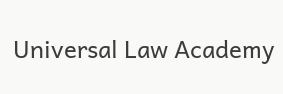Universal Law Academy